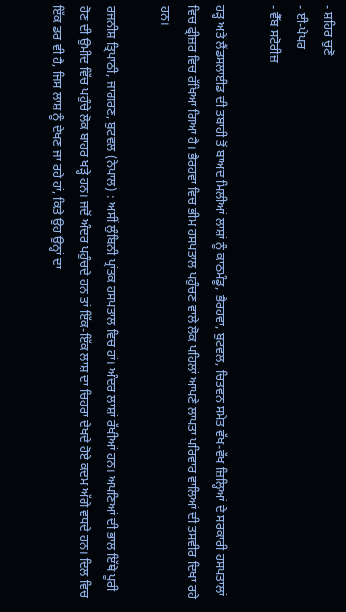- ਸ਼ਹਿਰ ਚੁਣੋ
- ਈ-ਪੇਪਰ
- ਵੈੱਬ ਸਟੋਰੀਜ਼

ਹੜ੍ਹ ਅਤੇ ਲੈਂਡਸਲਾਈਡ ਦੀ ਤਬਾਹੀ ਤੋਂ ਬਾਅਦ ਮਿਲੀਆਂ ਲਾਸ਼ਾਂ ਨੂੰ ਕਾਠਮੰਡੂ, ਭੈਰਹਵਾ, ਬੁਟਵਲ, ਚਿਤਵਨ ਸਮੇਤ ਵੱਖ-ਵੱਖ ਜ਼ਿਲ੍ਹਿਆਂ ਦੇ ਸਰਕਾਰੀ ਹਸਪਤਾਲਾਂ ਵਿਚ ਫ੍ਰੀਜ਼ਰ ਵਿਚ ਰੱਖਿਆ ਗਿਆ ਹੈ। ਭੈਰਹਵਾ ਵਿਚ ਭੀਮ ਹਸਪਤਾਲ ਪਹੁੰਚਣ ਵਾਲੇ ਲੋਕ ਪਹਿਲਾਂ ਆਪਣੇ ਲਾਪਤਾ ਪਰਿਵਾਰ ਵਾਲਿਆਂ ਦੀ ਤਸਵੀਰ ਦਿਖਾ ਰਹੇ ਹਨ।

ਰਜਨੀਸ਼ ਤ੍ਰਿਪਾਠੀ, ਜਾਗਰਣ, ਬੁਟਵਲ (ਨੇਪਾਲ) : ਅਸੀਂ ਲੁੰਬਿਨੀ ਪ੍ਰਾਂਤਕ ਹਸਪਤਾਲ ਵਿਚ ਹਾਂ। ਅੰਦਰ ਲਾਸ਼ਾਂ ਰੱਖੀਆਂ ਹਨ। ਅਪਣਿਆਂ ਦੀ ਭਾਲ ਇੱਥੇ ਪੂਰੀ ਹੋਣ ਦੀ ਉਮੀਦ ਵਿੱਚ ਪਹੁੰਚੇ ਲੋਕ ਬਾਹਰ ਖੜ੍ਹੇ ਹਨ। ਜਦੋਂ ਅੰਦਰ ਪਹੁੰਚਦੇ ਹਨ ਤਾਂ ਇੱਕ-ਇੱਕ ਲਾਸ਼ ਦਾ ਚਿਹਰਾ ਦੇਖਦੇ ਹੋਏ ਕਦਮ ਅੱਗੇ ਵਧਦੇ ਹਨ। ਦਿਲ ਵਿਚ ਇੱਕ ਡਰ ਵੀ ਹੈ, ਜਿਸ ਲਾਸ਼ ਨੂੰ ਦੇਖਣ ਜਾ ਰਹੇ ਹਾਂ, ਕਿਤੇ ਉਹ ਉਨ੍ਹਾਂ ਦਾ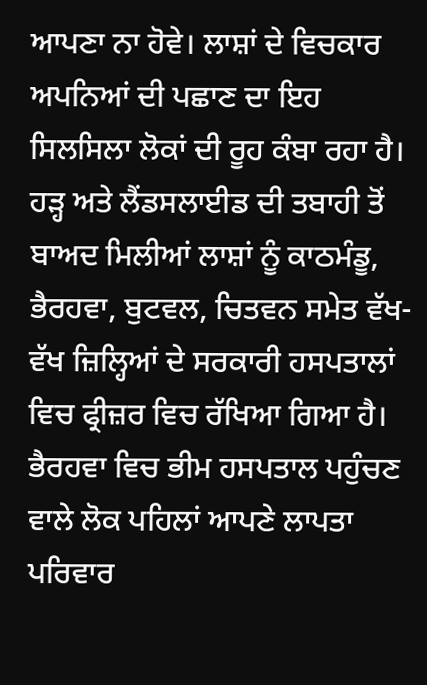ਆਪਣਾ ਨਾ ਹੋਵੇ। ਲਾਸ਼ਾਂ ਦੇ ਵਿਚਕਾਰ ਅਪਨਿਆਂ ਦੀ ਪਛਾਣ ਦਾ ਇਹ ਸਿਲਸਿਲਾ ਲੋਕਾਂ ਦੀ ਰੂਹ ਕੰਬਾ ਰਹਾ ਹੈ।
ਹੜ੍ਹ ਅਤੇ ਲੈਂਡਸਲਾਈਡ ਦੀ ਤਬਾਹੀ ਤੋਂ ਬਾਅਦ ਮਿਲੀਆਂ ਲਾਸ਼ਾਂ ਨੂੰ ਕਾਠਮੰਡੂ, ਭੈਰਹਵਾ, ਬੁਟਵਲ, ਚਿਤਵਨ ਸਮੇਤ ਵੱਖ-ਵੱਖ ਜ਼ਿਲ੍ਹਿਆਂ ਦੇ ਸਰਕਾਰੀ ਹਸਪਤਾਲਾਂ ਵਿਚ ਫ੍ਰੀਜ਼ਰ ਵਿਚ ਰੱਖਿਆ ਗਿਆ ਹੈ। ਭੈਰਹਵਾ ਵਿਚ ਭੀਮ ਹਸਪਤਾਲ ਪਹੁੰਚਣ ਵਾਲੇ ਲੋਕ ਪਹਿਲਾਂ ਆਪਣੇ ਲਾਪਤਾ ਪਰਿਵਾਰ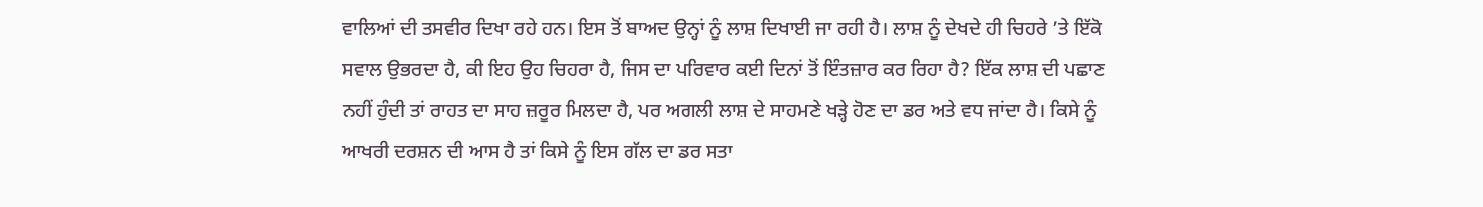ਵਾਲਿਆਂ ਦੀ ਤਸਵੀਰ ਦਿਖਾ ਰਹੇ ਹਨ। ਇਸ ਤੋਂ ਬਾਅਦ ਉਨ੍ਹਾਂ ਨੂੰ ਲਾਸ਼ ਦਿਖਾਈ ਜਾ ਰਹੀ ਹੈ। ਲਾਸ਼ ਨੂੰ ਦੇਖਦੇ ਹੀ ਚਿਹਰੇ ’ਤੇ ਇੱਕੋ ਸਵਾਲ ਉਭਰਦਾ ਹੈ, ਕੀ ਇਹ ਉਹ ਚਿਹਰਾ ਹੈ, ਜਿਸ ਦਾ ਪਰਿਵਾਰ ਕਈ ਦਿਨਾਂ ਤੋਂ ਇੰਤਜ਼ਾਰ ਕਰ ਰਿਹਾ ਹੈ? ਇੱਕ ਲਾਸ਼ ਦੀ ਪਛਾਣ ਨਹੀਂ ਹੁੰਦੀ ਤਾਂ ਰਾਹਤ ਦਾ ਸਾਹ ਜ਼ਰੂਰ ਮਿਲਦਾ ਹੈ, ਪਰ ਅਗਲੀ ਲਾਸ਼ ਦੇ ਸਾਹਮਣੇ ਖੜ੍ਹੇ ਹੋਣ ਦਾ ਡਰ ਅਤੇ ਵਧ ਜਾਂਦਾ ਹੈ। ਕਿਸੇ ਨੂੰ ਆਖਰੀ ਦਰਸ਼ਨ ਦੀ ਆਸ ਹੈ ਤਾਂ ਕਿਸੇ ਨੂੰ ਇਸ ਗੱਲ ਦਾ ਡਰ ਸਤਾ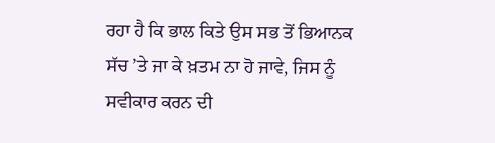ਰਹਾ ਹੈ ਕਿ ਭਾਲ ਕਿਤੇ ਉਸ ਸਭ ਤੋਂ ਭਿਆਨਕ ਸੱਚ ’ਤੇ ਜਾ ਕੇ ਖ਼ਤਮ ਨਾ ਹੋ ਜਾਵੇ, ਜਿਸ ਨੂੰ ਸਵੀਕਾਰ ਕਰਨ ਦੀ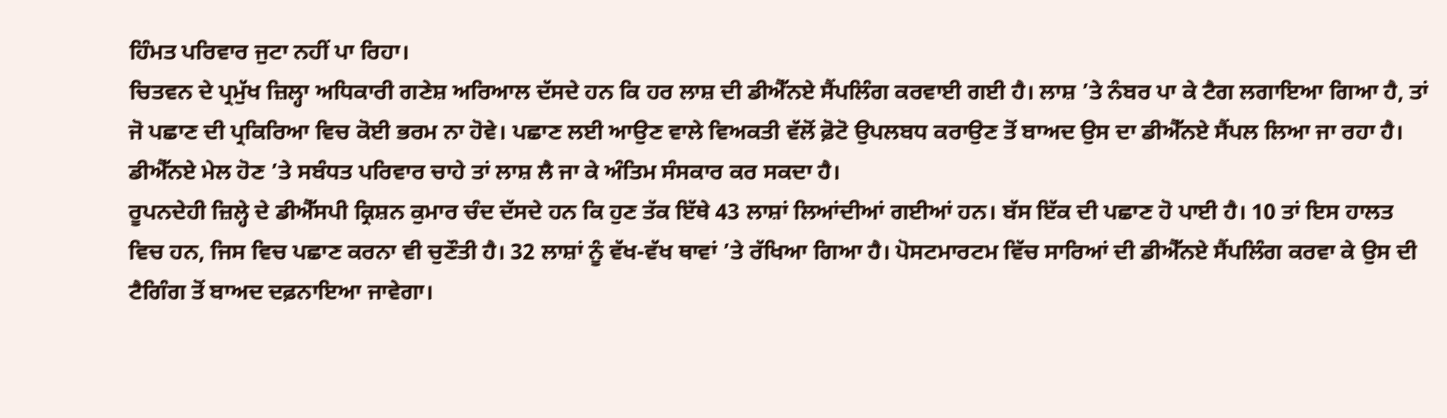ਹਿੰਮਤ ਪਰਿਵਾਰ ਜੁਟਾ ਨਹੀਂ ਪਾ ਰਿਹਾ।
ਚਿਤਵਨ ਦੇ ਪ੍ਰਮੁੱਖ ਜ਼ਿਲ੍ਹਾ ਅਧਿਕਾਰੀ ਗਣੇਸ਼ ਅਰਿਆਲ ਦੱਸਦੇ ਹਨ ਕਿ ਹਰ ਲਾਸ਼ ਦੀ ਡੀਐੱਨਏ ਸੈਂਪਲਿੰਗ ਕਰਵਾਈ ਗਈ ਹੈ। ਲਾਸ਼ ’ਤੇ ਨੰਬਰ ਪਾ ਕੇ ਟੈਗ ਲਗਾਇਆ ਗਿਆ ਹੈ, ਤਾਂ ਜੋ ਪਛਾਣ ਦੀ ਪ੍ਰਕਿਰਿਆ ਵਿਚ ਕੋਈ ਭਰਮ ਨਾ ਹੋਵੇ। ਪਛਾਣ ਲਈ ਆਉਣ ਵਾਲੇ ਵਿਅਕਤੀ ਵੱਲੋਂ ਫ਼ੋਟੋ ਉਪਲਬਧ ਕਰਾਉਣ ਤੋਂ ਬਾਅਦ ਉਸ ਦਾ ਡੀਐੱਨਏ ਸੈਂਪਲ ਲਿਆ ਜਾ ਰਹਾ ਹੈ। ਡੀਐੱਨਏ ਮੇਲ ਹੋਣ ’ਤੇ ਸਬੰਧਤ ਪਰਿਵਾਰ ਚਾਹੇ ਤਾਂ ਲਾਸ਼ ਲੈ ਜਾ ਕੇ ਅੰਤਿਮ ਸੰਸਕਾਰ ਕਰ ਸਕਦਾ ਹੈ।
ਰੂਪਨਦੇਹੀ ਜ਼ਿਲ੍ਹੇ ਦੇ ਡੀਐੱਸਪੀ ਕ੍ਰਿਸ਼ਨ ਕੁਮਾਰ ਚੰਦ ਦੱਸਦੇ ਹਨ ਕਿ ਹੁਣ ਤੱਕ ਇੱਥੇ 43 ਲਾਸ਼ਾਂ ਲਿਆਂਦੀਆਂ ਗਈਆਂ ਹਨ। ਬੱਸ ਇੱਕ ਦੀ ਪਛਾਣ ਹੋ ਪਾਈ ਹੈ। 10 ਤਾਂ ਇਸ ਹਾਲਤ ਵਿਚ ਹਨ, ਜਿਸ ਵਿਚ ਪਛਾਣ ਕਰਨਾ ਵੀ ਚੁਣੌਤੀ ਹੈ। 32 ਲਾਸ਼ਾਂ ਨੂੰ ਵੱਖ-ਵੱਖ ਥਾਵਾਂ ’ਤੇ ਰੱਖਿਆ ਗਿਆ ਹੈ। ਪੋਸਟਮਾਰਟਮ ਵਿੱਚ ਸਾਰਿਆਂ ਦੀ ਡੀਐੱਨਏ ਸੈਂਪਲਿੰਗ ਕਰਵਾ ਕੇ ਉਸ ਦੀ ਟੈਗਿੰਗ ਤੋਂ ਬਾਅਦ ਦਫ਼ਨਾਇਆ ਜਾਵੇਗਾ।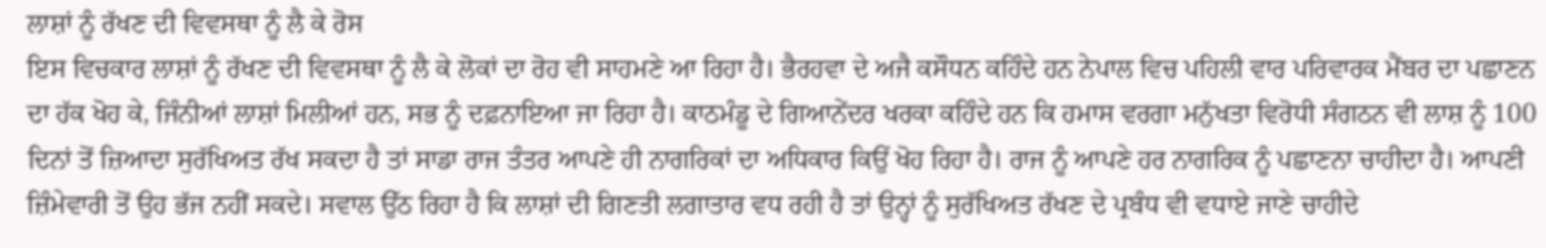ਲਾਸ਼ਾਂ ਨੂੰ ਰੱਖਣ ਦੀ ਵਿਵਸਥਾ ਨੂੰ ਲੈ ਕੇ ਰੋਸ
ਇਸ ਵਿਚਕਾਰ ਲਾਸ਼ਾਂ ਨੂੰ ਰੱਖਣ ਦੀ ਵਿਵਸਥਾ ਨੂੰ ਲੈ ਕੇ ਲੋਕਾਂ ਦਾ ਰੋਹ ਵੀ ਸਾਹਮਣੇ ਆ ਰਿਹਾ ਹੈ। ਭੈਰਹਵਾ ਦੇ ਅਜੈ ਕਸੌਧਨ ਕਹਿੰਦੇ ਹਨ ਨੇਪਾਲ ਵਿਚ ਪਹਿਲੀ ਵਾਰ ਪਰਿਵਾਰਕ ਮੈਂਬਰ ਦਾ ਪਛਾਣਨ ਦਾ ਹੱਕ ਖੋਹ ਕੇ, ਜਿੰਨੀਆਂ ਲਾਸ਼ਾਂ ਮਿਲੀਆਂ ਹਨ, ਸਭ ਨੂੰ ਦਫ਼ਨਾਇਆ ਜਾ ਰਿਹਾ ਹੈ। ਕਾਠਮੰਡੂ ਦੇ ਗਿਆਨੇਂਦਰ ਖਰਕਾ ਕਹਿੰਦੇ ਹਨ ਕਿ ਹਮਾਸ ਵਰਗਾ ਮਨੁੱਖਤਾ ਵਿਰੋਧੀ ਸੰਗਠਨ ਵੀ ਲਾਸ਼ ਨੂੰ 100 ਦਿਨਾਂ ਤੋਂ ਜ਼ਿਆਦਾ ਸੁਰੱਖਿਅਤ ਰੱਖ ਸਕਦਾ ਹੈ ਤਾਂ ਸਾਡਾ ਰਾਜ ਤੰਤਰ ਆਪਣੇ ਹੀ ਨਾਗਰਿਕਾਂ ਦਾ ਅਧਿਕਾਰ ਕਿਉਂ ਖੋਹ ਰਿਹਾ ਹੈ। ਰਾਜ ਨੂੰ ਆਪਣੇ ਹਰ ਨਾਗਰਿਕ ਨੂੰ ਪਛਾਣਨਾ ਚਾਹੀਦਾ ਹੈ। ਆਪਣੀ ਜ਼ਿੰਮੇਵਾਰੀ ਤੋਂ ਉਹ ਭੱਜ ਨਹੀਂ ਸਕਦੇ। ਸਵਾਲ ਉੱਠ ਰਿਹਾ ਹੈ ਕਿ ਲਾਸ਼ਾਂ ਦੀ ਗਿਣਤੀ ਲਗਾਤਾਰ ਵਧ ਰਹੀ ਹੈ ਤਾਂ ਉਨ੍ਹਾਂ ਨੂੰ ਸੁਰੱਖਿਅਤ ਰੱਖਣ ਦੇ ਪ੍ਰਬੰਧ ਵੀ ਵਧਾਏ ਜਾਣੇ ਚਾਹੀਦੇ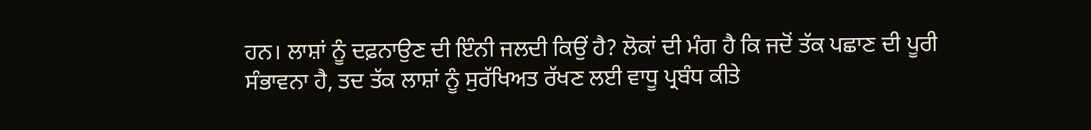ਹਨ। ਲਾਸ਼ਾਂ ਨੂੰ ਦਫ਼ਨਾਉਣ ਦੀ ਇੰਨੀ ਜਲਦੀ ਕਿਉਂ ਹੈ? ਲੋਕਾਂ ਦੀ ਮੰਗ ਹੈ ਕਿ ਜਦੋਂ ਤੱਕ ਪਛਾਣ ਦੀ ਪੂਰੀ ਸੰਭਾਵਨਾ ਹੈ, ਤਦ ਤੱਕ ਲਾਸ਼ਾਂ ਨੂੰ ਸੁਰੱਖਿਅਤ ਰੱਖਣ ਲਈ ਵਾਧੂ ਪ੍ਰਬੰਧ ਕੀਤੇ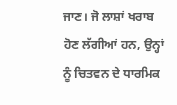ਜਾਣ। ਜੋ ਲਾਸ਼ਾਂ ਖਰਾਬ ਹੋਣ ਲੱਗੀਆਂ ਹਨ, ਉਨ੍ਹਾਂ ਨੂੰ ਚਿਤਵਨ ਦੇ ਧਾਰਮਿਕ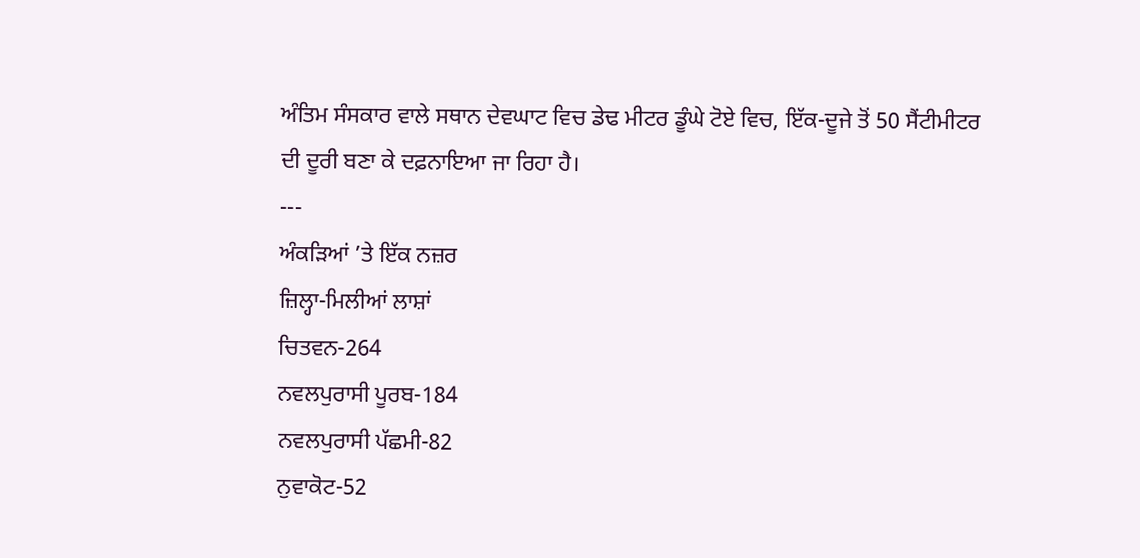ਅੰਤਿਮ ਸੰਸਕਾਰ ਵਾਲੇ ਸਥਾਨ ਦੇਵਘਾਟ ਵਿਚ ਡੇਢ ਮੀਟਰ ਡੂੰਘੇ ਟੋਏ ਵਿਚ, ਇੱਕ-ਦੂਜੇ ਤੋਂ 50 ਸੈਂਟੀਮੀਟਰ ਦੀ ਦੂਰੀ ਬਣਾ ਕੇ ਦਫ਼ਨਾਇਆ ਜਾ ਰਿਹਾ ਹੈ।
---
ਅੰਕੜਿਆਂ ’ਤੇ ਇੱਕ ਨਜ਼ਰ
ਜ਼ਿਲ੍ਹਾ-ਮਿਲੀਆਂ ਲਾਸ਼ਾਂ
ਚਿਤਵਨ-264
ਨਵਲਪੁਰਾਸੀ ਪੂਰਬ-184
ਨਵਲਪੁਰਾਸੀ ਪੱਛਮੀ-82
ਨੁਵਾਕੋਟ-52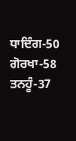ਧਾਦਿੰਗ-50
ਗੋਰਖਾ-58
ਤਨਹੂੰ-37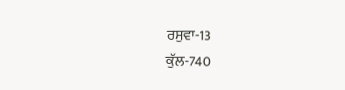ਰਸੁਵਾ-13
ਕੁੱਲ-740